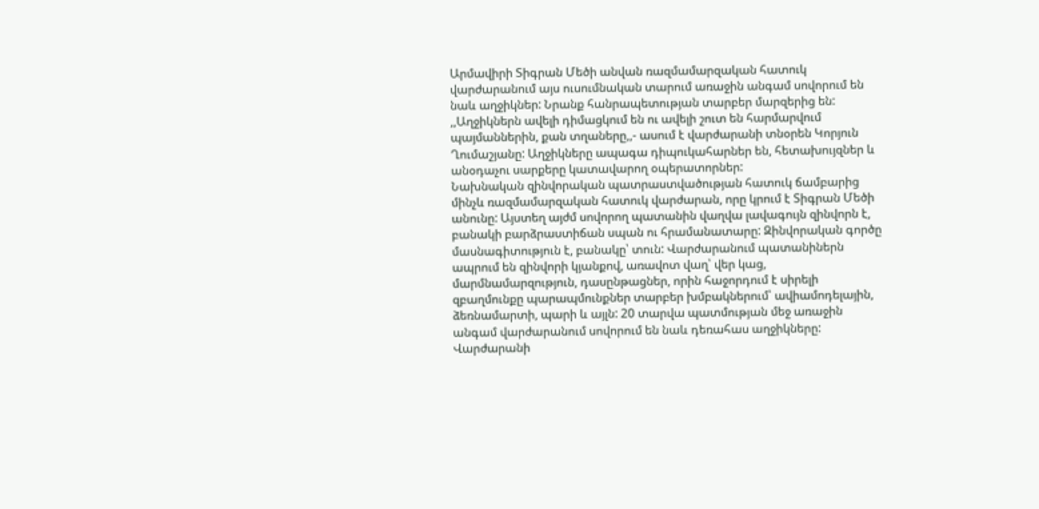Արմավիրի Տիգրան Մեծի անվան ռազմամարզական հատուկ վարժարանում այս ուսումնական տարում առաջին անգամ սովորում են նաև աղջիկներ: Նրանք հանրապետության տարբեր մարզերից են: ,,Աղջիկներն ավելի դիմացկում են ու ավելի շուտ են հարմարվում պայմաններին, քան տղաները,,- ասում է վարժարանի տնօրեն Կորյուն Ղումաշյանը: Աղջիկները ապագա դիպուկահարներ են, հետախույզներ և անօդաչու սարքերը կատավարող օպերատորներ:
Նախնական զինվորական պատրաստվածության հատուկ ճամբարից մինչև ռազմամարզական հատուկ վարժարան, որը կրում է Տիգրան Մեծի անունը: Այստեղ այժմ սովորող պատանին վաղվա լավագույն զինվորն է, բանակի բարձրաստիճան սպան ու հրամանատարը: Զինվորական գործը մասնագիտություն է, բանակը՝ տուն: Վարժարանում պատանիներն ապրում են զինվորի կյանքով, առավոտ վաղ՝ վեր կաց, մարմնամարզություն, դասընթացներ, որին հաջորդում է սիրելի զբաղմունքը պարապմունքներ տարբեր խմբակներում՝ ավիամոդելային, ձեռնամարտի, պարի և այլն: 20 տարվա պատմության մեջ առաջին անգամ վարժարանում սովորում են նաև դեռահաս աղջիկները: Վարժարանի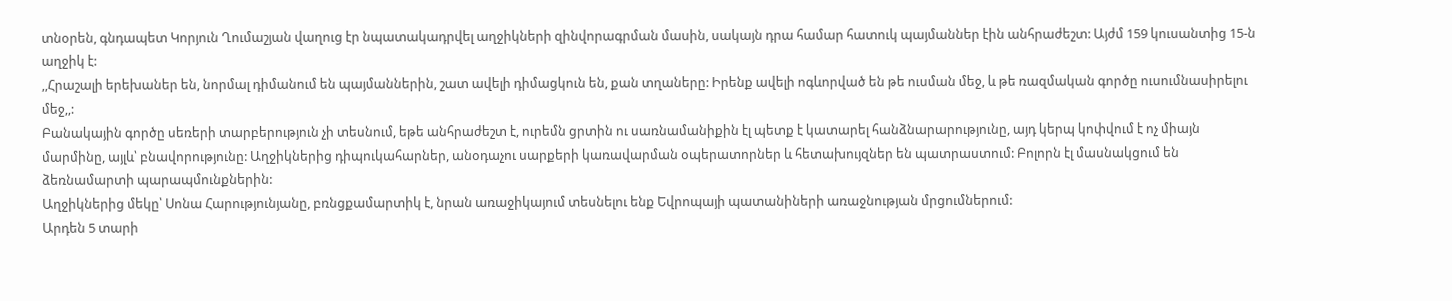տնօրեն, գնդապետ Կորյուն Ղումաշյան վաղուց էր նպատակադրվել աղջիկների զինվորագրման մասին, սակայն դրա համար հատուկ պայմաններ էին անհրաժեշտ: Այժմ 159 կուսանտից 15-ն աղջիկ է:
,,Հրաշալի երեխաներ են, նորմալ դիմանում են պայմաններին, շատ ավելի դիմացկուն են, քան տղաները: Իրենք ավելի ոգևորված են թե ուսման մեջ, և թե ռազմական գործը ուսումնասիրելու մեջ,,:
Բանակային գործը սեռերի տարբերություն չի տեսնում, եթե անհրաժեշտ է, ուրեմն ցրտին ու սառնամանիքին էլ պետք է կատարել հանձնարարությունը, այդ կերպ կոփվում է ոչ միայն մարմինը, այլև՝ բնավորությունը: Աղջիկներից դիպուկահարներ, անօդաչու սարքերի կառավարման օպերատորներ և հետախույզներ են պատրաստում: Բոլորն էլ մասնակցում են ձեռնամարտի պարապմունքներին:
Աղջիկներից մեկը՝ Սոնա Հարությունյանը, բռնցքամարտիկ է, նրան առաջիկայում տեսնելու ենք Եվրոպայի պատանիների առաջնության մրցումներում:
Արդեն 5 տարի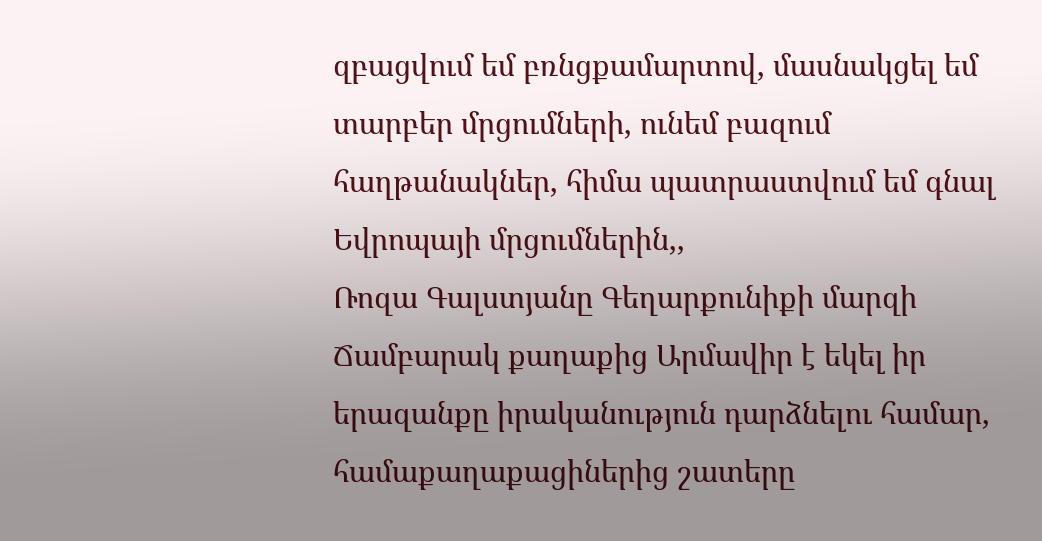զբացվում եմ բռնցքամարտով, մասնակցել եմ տարբեր մրցումների, ունեմ բազում հաղթանակներ, հիմա պատրաստվում եմ գնալ Եվրոպայի մրցումներին,,
Ռոզա Գալստյանը Գեղարքունիքի մարզի Ճամբարակ քաղաքից Արմավիր է եկել իր երազանքը իրականություն դարձնելու համար, համաքաղաքացիներից շատերը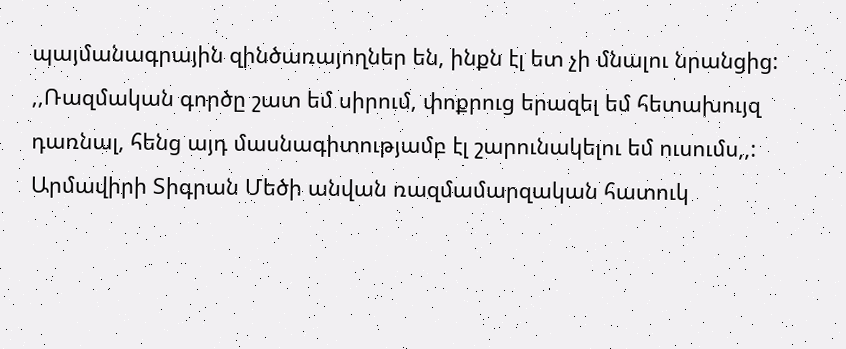պայմանագրային զինծառայողներ են, ինքն էլ ետ չի մնալու նրանցից:
,,Ռազմական գործը շատ եմ սիրում, փոքրուց երազել եմ հետախույզ դառնալ, հենց այդ մասնագիտությամբ էլ շարունակելու եմ ուսումս,,:
Արմավիրի Տիգրան Մեծի անվան ռազմամարզական հատուկ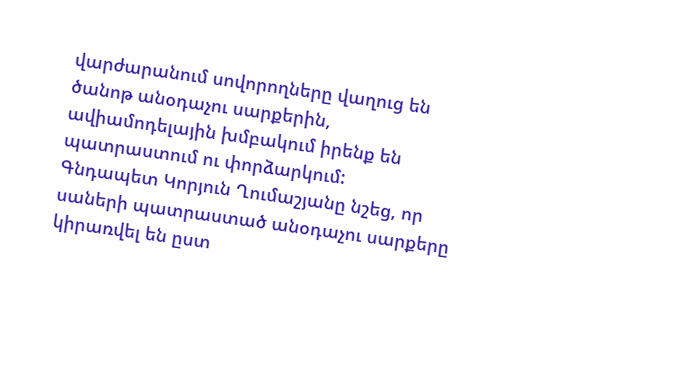վարժարանում սովորողները վաղուց են ծանոթ անօդաչու սարքերին, ավիամոդելային խմբակում իրենք են պատրաստում ու փորձարկում:
Գնդապետ Կորյուն Ղումաշյանը նշեց, որ սաների պատրաստած անօդաչու սարքերը կիրառվել են ըստ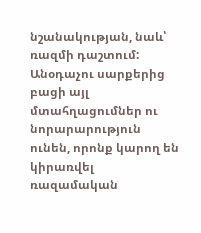նշանակության, նաև՝ ռազմի դաշտում:
Անօդաչու սարքերից բացի այլ մտահղացումներ ու նորարարություն ունեն, որոնք կարող են կիրառվել ռազամական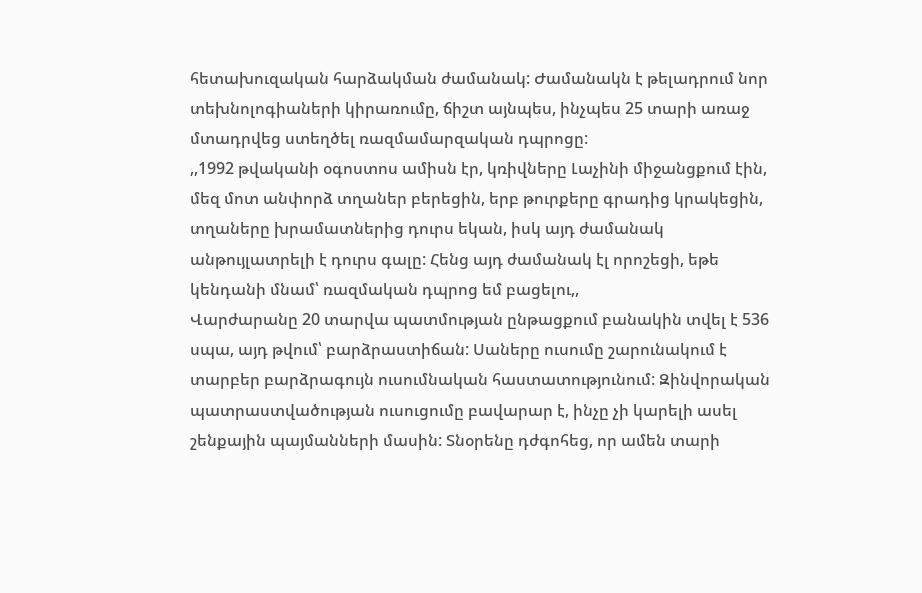հետախուզական հարձակման ժամանակ: Ժամանակն է թելադրում նոր տեխնոլոգիաների կիրառումը, ճիշտ այնպես, ինչպես 25 տարի առաջ մտադրվեց ստեղծել ռազմամարզական դպրոցը:
,,1992 թվականի օգոստոս ամիսն էր, կռիվները Լաչինի միջանցքում էին, մեզ մոտ անփորձ տղաներ բերեցին, երբ թուրքերը գրադից կրակեցին, տղաները խրամատներից դուրս եկան, իսկ այդ ժամանակ անթույլատրելի է դուրս գալը: Հենց այդ ժամանակ էլ որոշեցի, եթե կենդանի մնամ՝ ռազմական դպրոց եմ բացելու,,
Վարժարանը 20 տարվա պատմության ընթացքում բանակին տվել է 536 սպա, այդ թվում՝ բարձրաստիճան: Սաները ուսումը շարունակում է տարբեր բարձրագույն ուսումնական հաստատությունում: Զինվորական պատրաստվածության ուսուցումը բավարար է, ինչը չի կարելի ասել շենքային պայմանների մասին: Տնօրենը դժգոհեց, որ ամեն տարի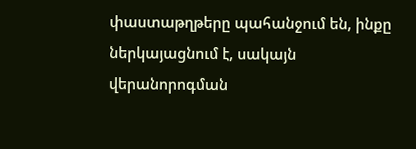փաստաթղթերը պահանջում են, ինքը ներկայացնում է, սակայն վերանորոգման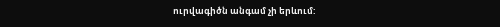ուրվագիծն անգամ չի երևում: